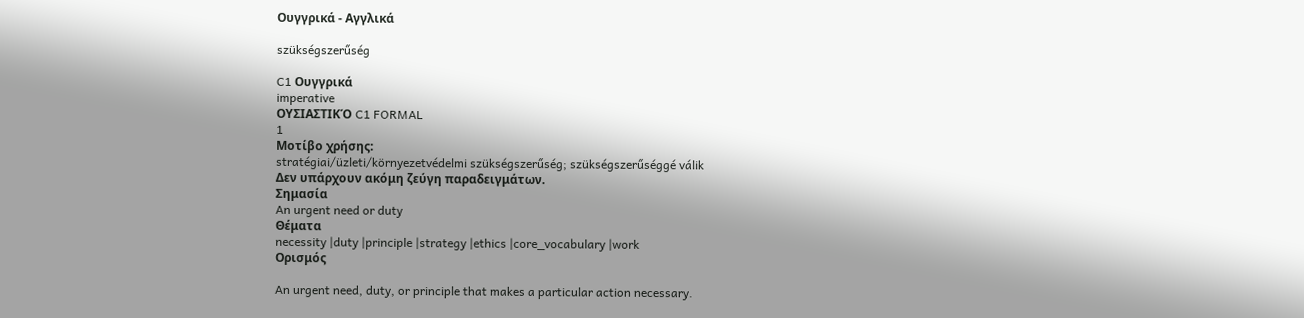Ουγγρικά - Αγγλικά

szükségszerűség

C1 Ουγγρικά
imperative
ΟΥΣΙΑΣΤΙΚΌ C1 FORMAL
1
Μοτίβο χρήσης:
stratégiai/üzleti/környezetvédelmi szükségszerűség; szükségszerűséggé válik
Δεν υπάρχουν ακόμη ζεύγη παραδειγμάτων.
Σημασία
An urgent need or duty
Θέματα
necessity |duty |principle |strategy |ethics |core_vocabulary |work
Ορισμός

An urgent need, duty, or principle that makes a particular action necessary.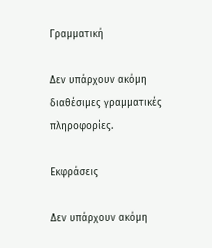Γραμματική

Δεν υπάρχουν ακόμη διαθέσιμες γραμματικές πληροφορίες.

Εκφράσεις

Δεν υπάρχουν ακόμη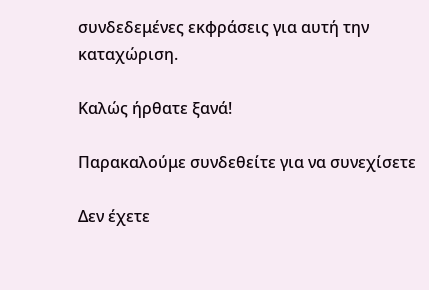συνδεδεμένες εκφράσεις για αυτή την καταχώριση.

Καλώς ήρθατε ξανά!

Παρακαλούμε συνδεθείτε για να συνεχίσετε

Δεν έχετε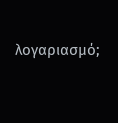λογαριασμό;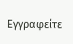Εγγραφείτε